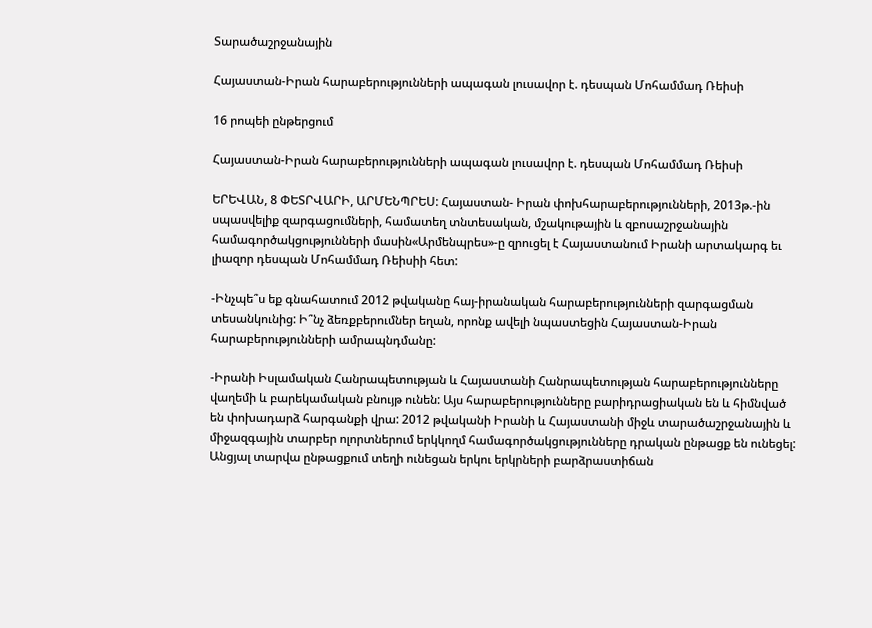Տարածաշրջանային

Հայաստան-Իրան հարաբերությունների ապագան լուսավոր է. դեսպան Մոհամմադ Ռեիսի

16 րոպեի ընթերցում

Հայաստան-Իրան հարաբերությունների ապագան լուսավոր է. դեսպան Մոհամմադ Ռեիսի

ԵՐԵՎԱՆ, 8 ՓԵՏՐՎԱՐԻ, ԱՐՄԵՆՊՐԵՍ: Հայաստան- Իրան փոխհարաբերությունների, 2013թ.-ին սպասվելիք զարգացումների, համատեղ տնտեսական, մշակութային և զբոսաշրջանային համագործակցությունների մասին«Արմենպրես»-ը զրուցել է Հայաստանում Իրանի արտակարգ եւ լիազոր դեսպան Մոհամմադ Ռեիսիի հետ:

-Ինչպե՞ս եք գնահատում 2012 թվականը հայ-իրանական հարաբերությունների զարգացման տեսանկունից: Ի՞նչ ձեռքբերումներ եղան, որոնք ավելի նպաստեցին Հայաստան-Իրան հարաբերությունների ամրապնդմանը:

-Իրանի Իսլամական Հանրապետության և Հայաստանի Հանրապետության հարաբերությունները վաղեմի և բարեկամական բնույթ ունեն: Այս հարաբերությունները բարիդրացիական են և հիմնված են փոխադարձ հարգանքի վրա: 2012 թվականի Իրանի և Հայաստանի միջև տարածաշրջանային և միջազգային տարբեր ոլորտներում երկկողմ համագործակցությունները դրական ընթացք են ունեցել: Անցյալ տարվա ընթացքում տեղի ունեցան երկու երկրների բարձրաստիճան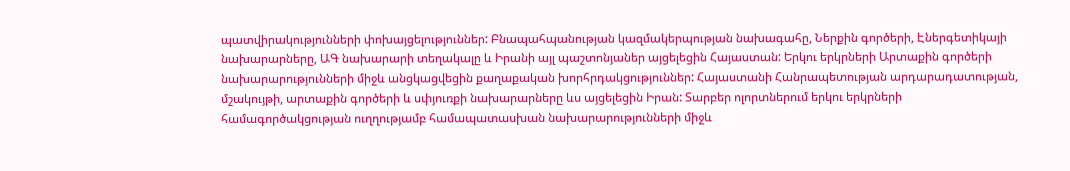պատվիրակությունների փոխայցելություններ: Բնապահպանության կազմակերպության նախագահը, Ներքին գործերի, Էներգետիկայի նախարարները, ԱԳ նախարարի տեղակալը և Իրանի այլ պաշտոնյաներ այցելեցին Հայաստան: Երկու երկրների Արտաքին գործերի նախարարությունների միջև անցկացվեցին քաղաքական խորհրդակցություններ: Հայաստանի Հանրապետության արդարադատության, մշակույթի, արտաքին գործերի և սփյուռքի նախարարները ևս այցելեցին Իրան: Տարբեր ոլորտներում երկու երկրների համագործակցության ուղղությամբ համապատասխան նախարարությունների միջև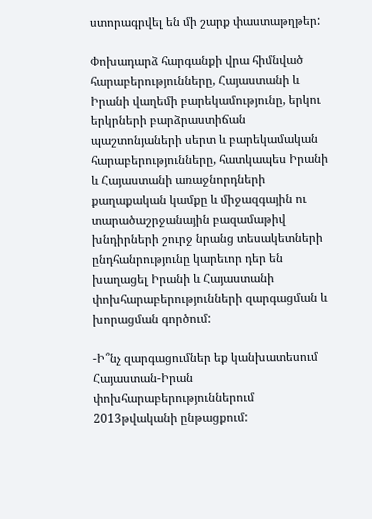ստորագրվել են մի շարք փաստաթղթեր:

Փոխադարձ հարգանքի վրա հիմնված հարաբերությունները, Հայաստանի և Իրանի վաղեմի բարեկամությունը, երկու երկրների բարձրաստիճան պաշտոնյաների սերտ և բարեկամական հարաբերությունները, հատկապես Իրանի և Հայաստանի առաջնորդների քաղաքական կամքը և միջազգային ու տարածաշրջանային բազամաթիվ խնդիրների շուրջ նրանց տեսակետների ընդհանրությունը կարեւոր դեր են խաղացել Իրանի և Հայաստանի փոխհարաբերությունների զարգացման և խորացման գործում:

-Ի՞նչ զարգացումներ եք կանխատեսում Հայաստան-Իրան փոխհարաբերություններում 2013թվականի ընթացքում: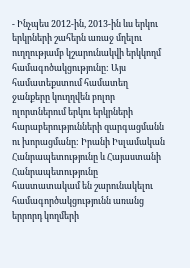- Ինչպես 2012-ին, 2013-ին ևս երկու երկրների շահերն առաջ մղելու ուղղությամբ կշարունակվի երկկողմ համագոծակցությունը: Այս համատեքստում համատեղ ջանքերը կուղղվեն բոլոր ոլորտներում երկու երկրների հարաբերությունների զարգացմանն ու խորացմանը: Իրանի Իսլամական Հանրապետությունը և Հայաստանի Հանրապետությունը հաստատակամ են շարունակելու համագործակցությունն առանց երրորդ կողմերի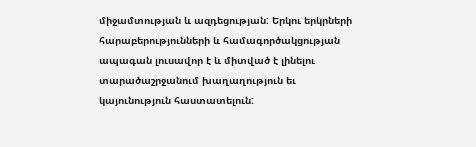միջամտության և ազդեցության: Երկու երկրների հարաբերությունների և համագործակցության ապագան լուսավոր է և միտված է լինելու տարածաշրջանում խաղաղություն եւ կայունություն հաստատելուն: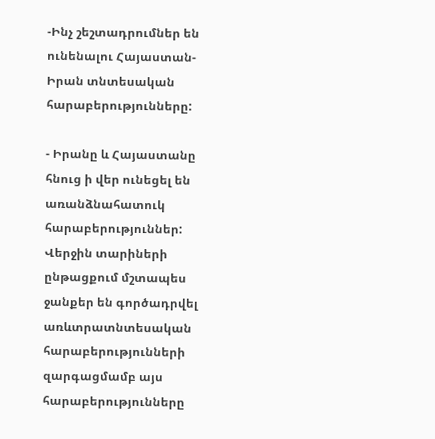-Ինչ շեշտադրումներ են ունենալու Հայաստան-Իրան տնտեսական հարաբերությունները:

- Իրանը և Հայաստանը հնուց ի վեր ունեցել են առանձնահատուկ հարաբերություններ: Վերջին տարիների ընթացքում մշտապես ջանքեր են գործադրվել առևտրատնտեսական հարաբերությունների զարգացմամբ այս հարաբերությունները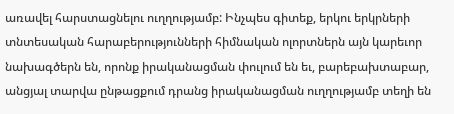առավել հարստացնելու ուղղությամբ: Ինչպես գիտեք, երկու երկրների տնտեսական հարաբերությունների հիմնական ոլորտներն այն կարեւոր նախագծերն են, որոնք իրականացման փուլում են եւ, բարեբախտաբար, անցյալ տարվա ընթացքում դրանց իրականացման ուղղությամբ տեղի են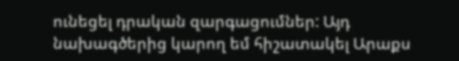ունեցել դրական զարգացումներ: Այդ նախագծերից կարող եմ հիշատակել Արաքս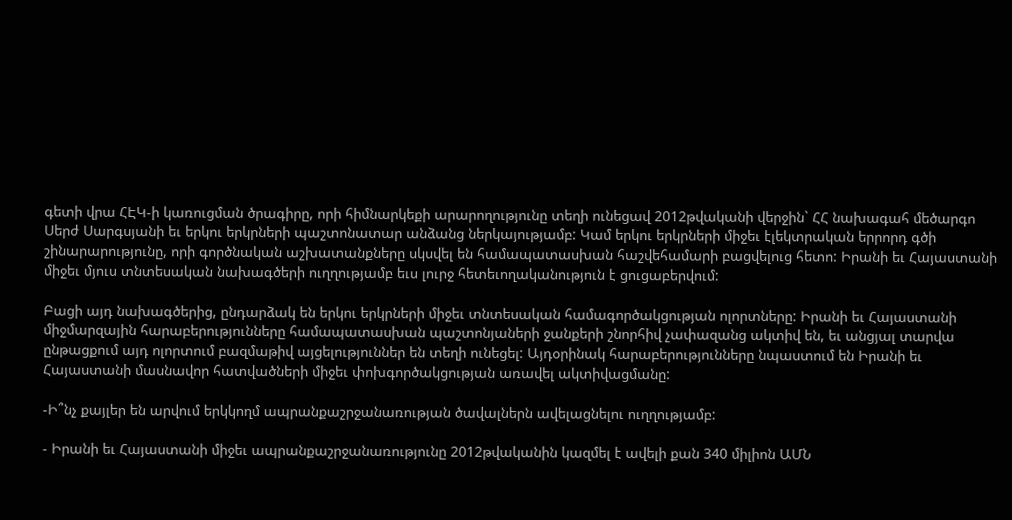գետի վրա ՀԷԿ-ի կառուցման ծրագիրը, որի հիմնարկեքի արարողությունը տեղի ունեցավ 2012թվականի վերջին` ՀՀ նախագահ մեծարգո Սերժ Սարգսյանի եւ երկու երկրների պաշտոնատար անձանց ներկայությամբ: Կամ երկու երկրների միջեւ էլեկտրական երրորդ գծի շինարարությունը, որի գործնական աշխատանքները սկսվել են համապատասխան հաշվեհամարի բացվելուց հետո: Իրանի եւ Հայաստանի միջեւ մյուս տնտեսական նախագծերի ուղղությամբ եւս լուրջ հետեւողականություն է ցուցաբերվում:

Բացի այդ նախագծերից, ընդարձակ են երկու երկրների միջեւ տնտեսական համագործակցության ոլորտները: Իրանի եւ Հայաստանի միջմարզային հարաբերությունները համապատասխան պաշտոնյաների ջանքերի շնորհիվ չափազանց ակտիվ են, եւ անցյալ տարվա ընթացքում այդ ոլորտում բազմաթիվ այցելություններ են տեղի ունեցել: Այդօրինակ հարաբերությունները նպաստում են Իրանի եւ Հայաստանի մասնավոր հատվածների միջեւ փոխգործակցության առավել ակտիվացմանը:

-Ի՞նչ քայլեր են արվում երկկողմ ապրանքաշրջանառության ծավալներն ավելացնելու ուղղությամբ:

- Իրանի եւ Հայաստանի միջեւ ապրանքաշրջանառությունը 2012թվականին կազմել է ավելի քան 340 միլիոն ԱՄՆ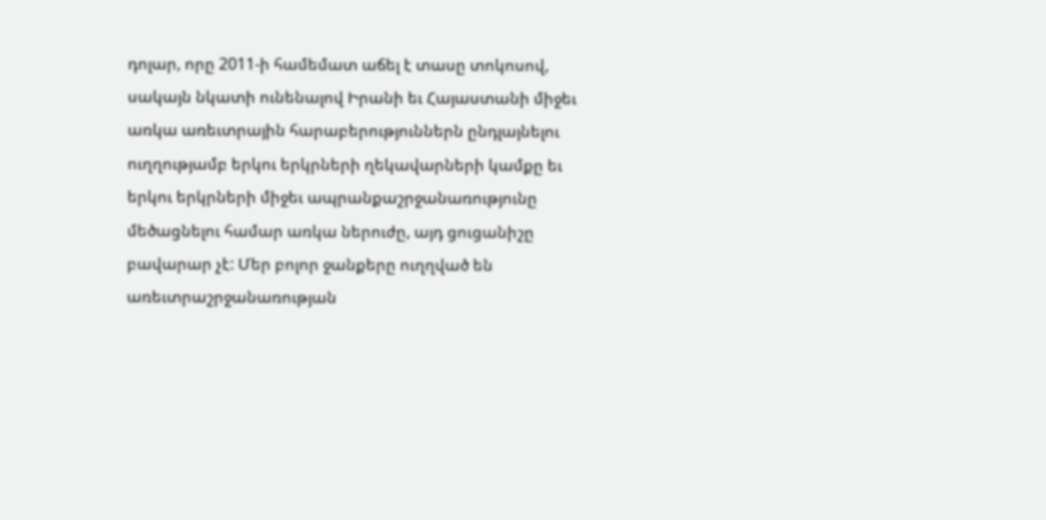դոլար, որը 2011-ի համեմատ աճել է տասը տոկոսով, սակայն նկատի ունենալով Իրանի եւ Հայաստանի միջեւ առկա առեւտրային հարաբերություններն ընդլայնելու ուղղությամբ երկու երկրների ղեկավարների կամքը եւ երկու երկրների միջեւ ապրանքաշրջանառությունը մեծացնելու համար առկա ներուժը, այդ ցուցանիշը բավարար չէ: Մեր բոլոր ջանքերը ուղղված են առեւտրաշրջանառության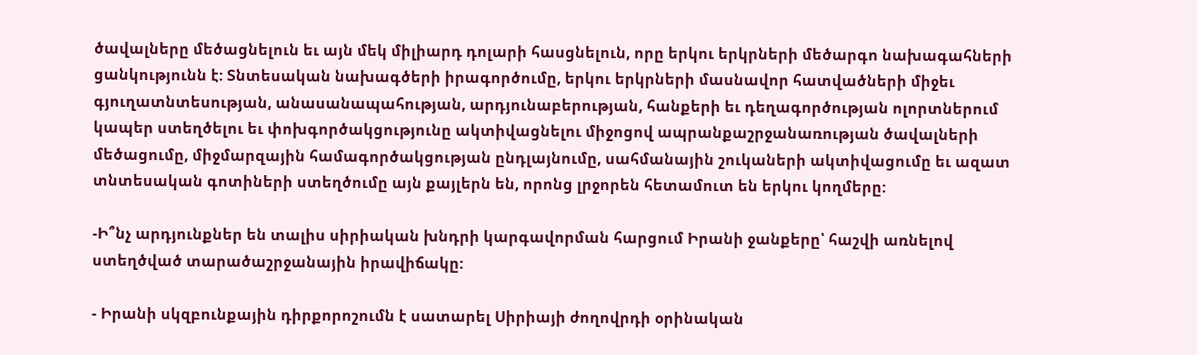ծավալները մեծացնելուն եւ այն մեկ միլիարդ դոլարի հասցնելուն, որը երկու երկրների մեծարգո նախագահների ցանկությունն է: Տնտեսական նախագծերի իրագործումը, երկու երկրների մասնավոր հատվածների միջեւ գյուղատնտեսության, անասանապահության, արդյունաբերության, հանքերի եւ դեղագործության ոլորտներում կապեր ստեղծելու եւ փոխգործակցությունը ակտիվացնելու միջոցով ապրանքաշրջանառության ծավալների մեծացումը, միջմարզային համագործակցության ընդլայնումը, սահմանային շուկաների ակտիվացումը եւ ազատ տնտեսական գոտիների ստեղծումը այն քայլերն են, որոնց լրջորեն հետամուտ են երկու կողմերը:

-Ի՞նչ արդյունքներ են տալիս սիրիական խնդրի կարգավորման հարցում Իրանի ջանքերը՝ հաշվի առնելով ստեղծված տարածաշրջանային իրավիճակը:

- Իրանի սկզբունքային դիրքորոշումն է սատարել Սիրիայի ժողովրդի օրինական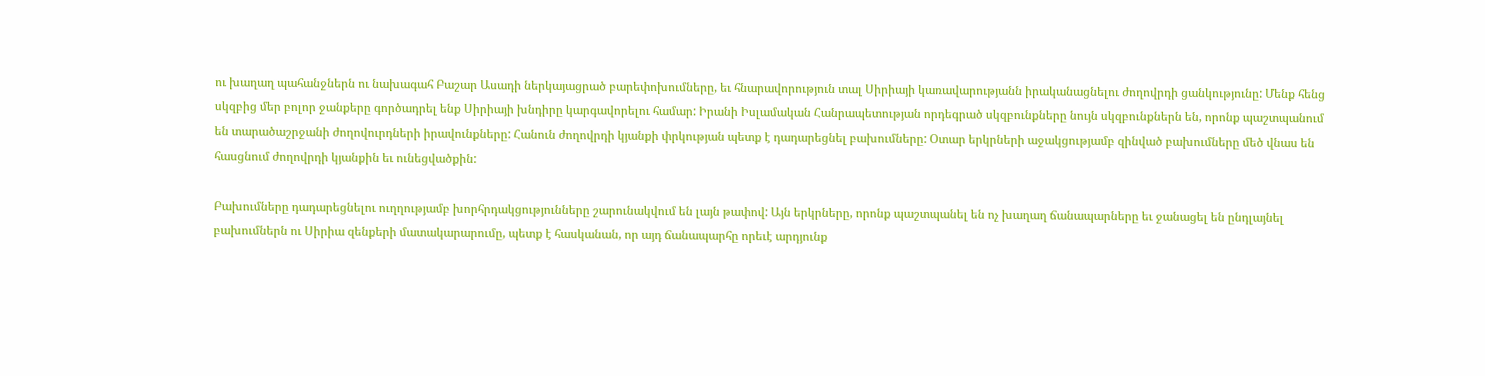ու խաղաղ պահանջներն ու նախագահ Բաշար Ասադի ներկայացրած բարեփոխումները, եւ հնարավորություն տալ Սիրիայի կառավարությանն իրականացնելու ժողովրդի ցանկությունը: Մենք հենց սկզբից մեր բոլոր ջանքերը գործադրել ենք Սիրիայի խնդիրը կարգավորելու համար: Իրանի Իսլամական Հանրապետության որդեգրած սկզբունքները նույն սկզբունքներն են, որոնք պաշտպանում են տարածաշրջանի ժողովուրդների իրավունքները: Հանուն ժողովրդի կյանքի փրկության պետք է դադարեցնել բախումները: Օտար երկրների աջակցությամբ զինված բախումները մեծ վնաս են հասցնում ժողովրդի կյանքին եւ ունեցվածքին:

Բախումները դադարեցնելու ուղղությամբ խորհրդակցությունները շարունակվում են լայն թափով: Այն երկրները, որոնք պաշտպանել են ոչ խաղաղ ճանապարները եւ ջանացել են ընդլայնել բախումներն ու Սիրիա զենքերի մատակարարումը, պետք է հասկանան, որ այդ ճանապարհը որեւէ արդյունք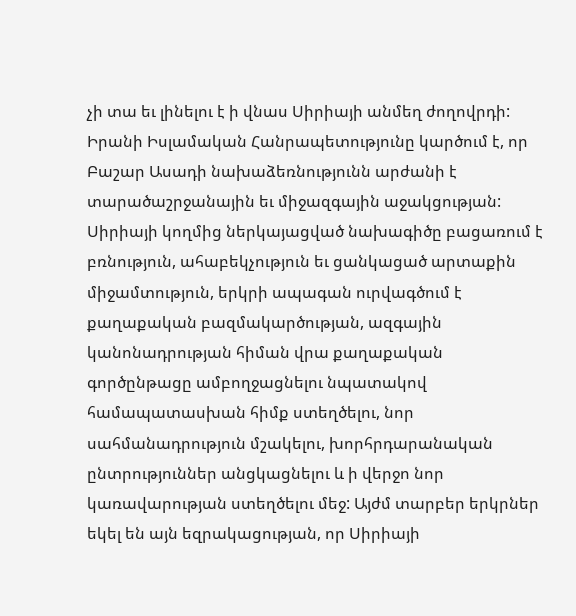չի տա եւ լինելու է ի վնաս Սիրիայի անմեղ ժողովրդի: Իրանի Իսլամական Հանրապետությունը կարծում է, որ Բաշար Ասադի նախաձեռնությունն արժանի է տարածաշրջանային եւ միջազգային աջակցության: Սիրիայի կողմից ներկայացված նախագիծը բացառում է բռնություն, ահաբեկչություն եւ ցանկացած արտաքին միջամտություն, երկրի ապագան ուրվագծում է քաղաքական բազմակարծության, ազգային կանոնադրության հիման վրա քաղաքական գործընթացը ամբողջացնելու նպատակով համապատասխան հիմք ստեղծելու, նոր սահմանադրություն մշակելու, խորհրդարանական ընտրություններ անցկացնելու և ի վերջո նոր կառավարության ստեղծելու մեջ: Այժմ տարբեր երկրներ եկել են այն եզրակացության, որ Սիրիայի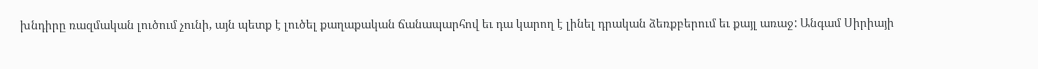խնդիրը ռազմական լուծում չունի, այն պետք է լուծել քաղաքական ճանապարհով եւ դա կարող է լինել դրական ձեռքբերում եւ քայլ առաջ: Անգամ Սիրիայի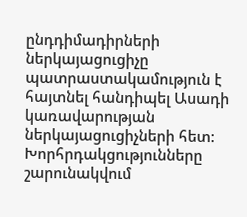ընդդիմադիրների ներկայացուցիչը պատրաստակամություն է հայտնել հանդիպել Ասադի կառավարության ներկայացուցիչների հետ: Խորհրդակցությունները շարունակվում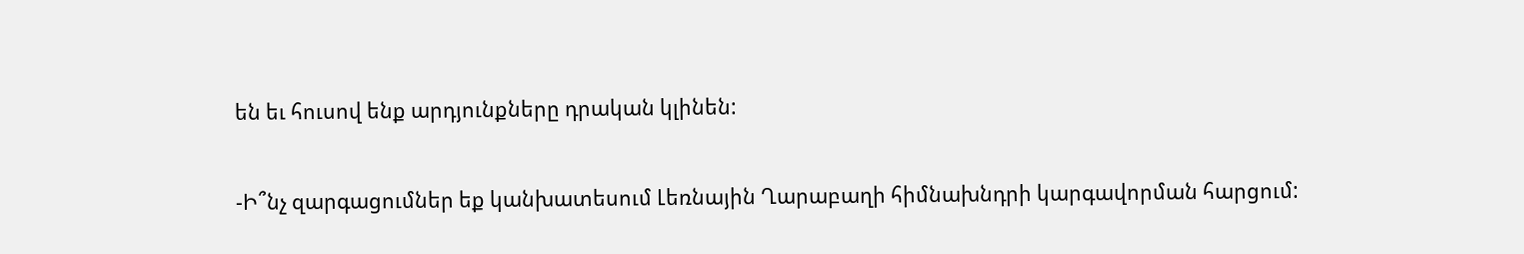են եւ հուսով ենք արդյունքները դրական կլինեն:

-Ի՞նչ զարգացումներ եք կանխատեսում Լեռնային Ղարաբաղի հիմնախնդրի կարգավորման հարցում: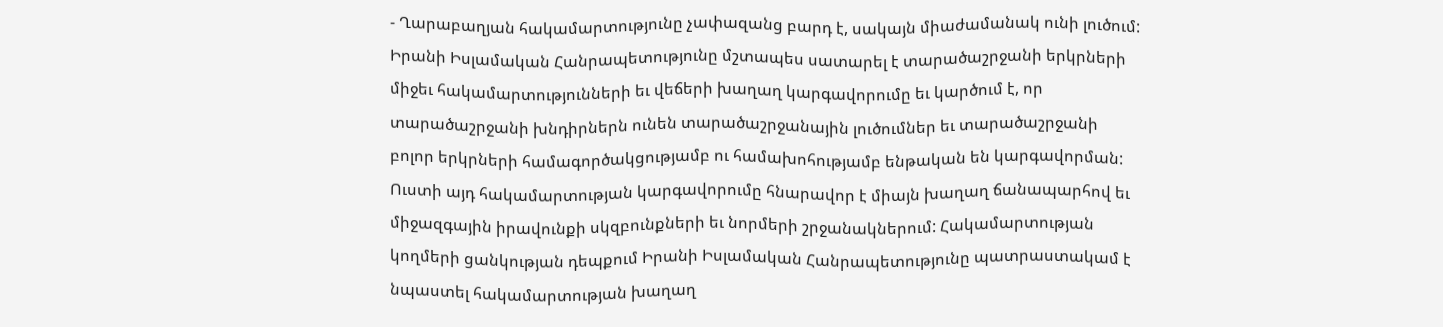- Ղարաբաղյան հակամարտությունը չափազանց բարդ է, սակայն միաժամանակ ունի լուծում: Իրանի Իսլամական Հանրապետությունը մշտապես սատարել է տարածաշրջանի երկրների միջեւ հակամարտությունների եւ վեճերի խաղաղ կարգավորումը եւ կարծում է, որ տարածաշրջանի խնդիրներն ունեն տարածաշրջանային լուծումներ եւ տարածաշրջանի բոլոր երկրների համագործակցությամբ ու համախոհությամբ ենթական են կարգավորման: Ուստի այդ հակամարտության կարգավորումը հնարավոր է միայն խաղաղ ճանապարհով եւ միջազգային իրավունքի սկզբունքների եւ նորմերի շրջանակներում: Հակամարտության կողմերի ցանկության դեպքում Իրանի Իսլամական Հանրապետությունը պատրաստակամ է նպաստել հակամարտության խաղաղ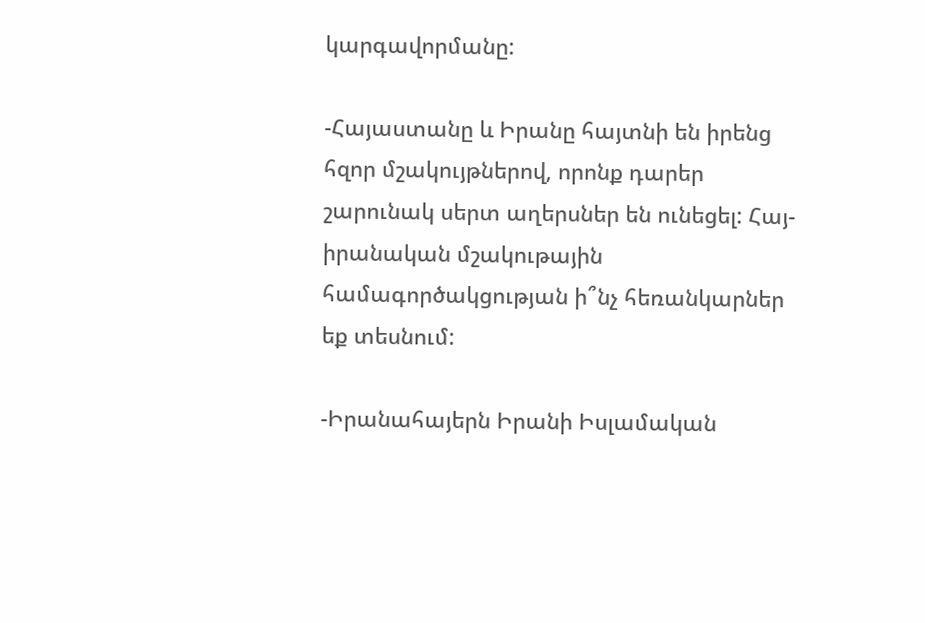կարգավորմանը:

-Հայաստանը և Իրանը հայտնի են իրենց հզոր մշակույթներով, որոնք դարեր շարունակ սերտ աղերսներ են ունեցել: Հայ-իրանական մշակութային համագործակցության ի՞նչ հեռանկարներ եք տեսնում:

-Իրանահայերն Իրանի Իսլամական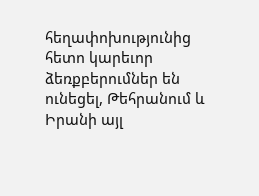հեղափոխությունից հետո կարեւոր ձեռքբերումներ են ունեցել, Թեհրանում և Իրանի այլ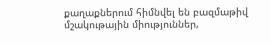քաղաքներում հիմնվել են բազմաթիվ մշակութային միություններ,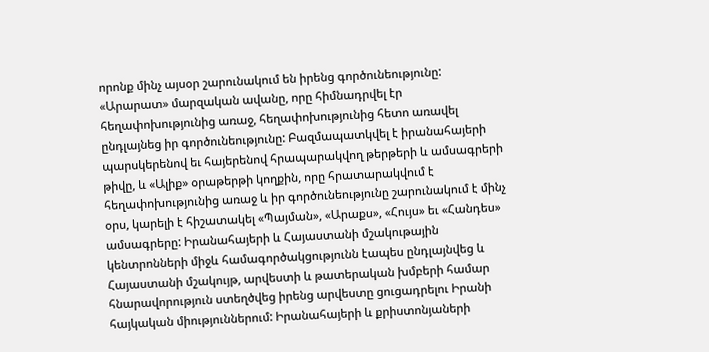որոնք մինչ այսօր շարունակում են իրենց գործունեությունը: «Արարատ» մարզական ավանը, որը հիմնադրվել էր հեղափոխությունից առաջ, հեղափոխությունից հետո առավել ընդլայնեց իր գործունեությունը: Բազմապատկվել է իրանահայերի պարսկերենով եւ հայերենով հրապարակվող թերթերի և ամսագրերի թիվը, և «Ալիք» օրաթերթի կողքին, որը հրատարակվում է հեղափոխությունից առաջ և իր գործունեությունը շարունակում է մինչ օրս, կարելի է հիշատակել «Պայման», «Արաքս», «Հույս» եւ «Հանդես» ամսագրերը: Իրանահայերի և Հայաստանի մշակութային կենտրոնների միջև համագործակցությունն էապես ընդլայնվեց և Հայաստանի մշակույթ, արվեստի և թատերական խմբերի համար հնարավորություն ստեղծվեց իրենց արվեստը ցուցադրելու Իրանի հայկական միություններում: Իրանահայերի և քրիստոնյաների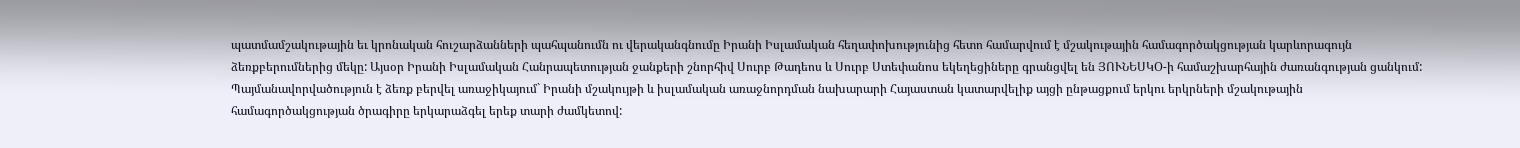պատմամշակութային եւ կրոնական հուշարձանների պահպանումն ու վերականգնումը Իրանի Իսլամական հեղափոխությունից հետո համարվում է մշակութային համագործակցության կարևորագույն ձեռքբերումներից մեկը: Այսօր Իրանի Իսլամական Հանրապետության ջանքերի շնորհիվ Սուրբ Թադեոս և Սուրբ Ստեփանոս եկեղեցիները գրանցվել են ՅՈՒՆԵՍԿՕ-ի համաշխարհային ժառանգության ցանկում: Պայմանավորվածություն է ձեռք բերվել առաջիկայում` Իրանի մշակույթի և իսլամական առաջնորդման նախարարի Հայաստան կատարվելիք այցի ընթացքում երկու երկրների մշակութային համագործակցության ծրագիրը երկարաձգել երեք տարի ժամկետով: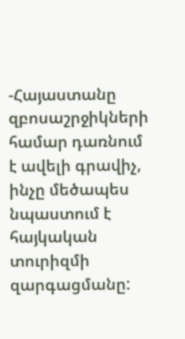-Հայաստանը զբոսաշրջիկների համար դառնում է ավելի գրավիչ, ինչը մեծապես նպաստում է հայկական տուրիզմի զարգացմանը: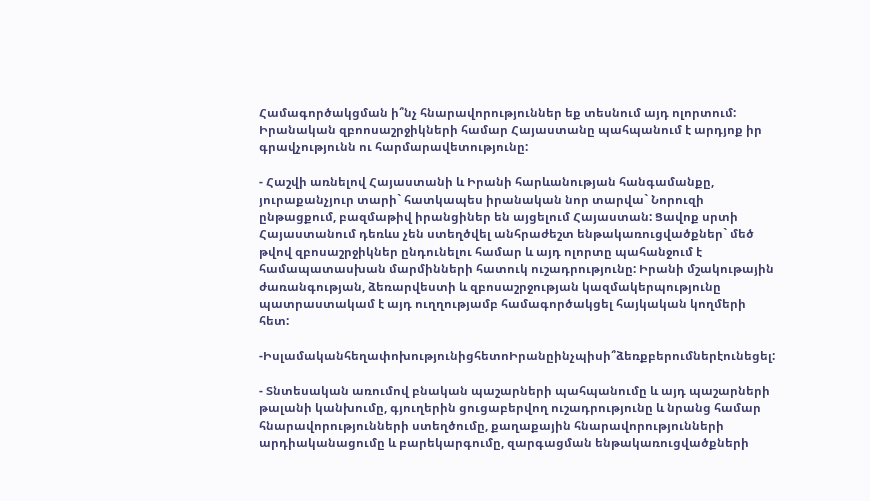Համագործակցման ի՞նչ հնարավորություններ եք տեսնում այդ ոլորտում: Իրանական զբոոսաշրջիկների համար Հայաստանը պահպանում է արդյոք իր գրավչությունն ու հարմարավետությունը:

- Հաշվի առնելով Հայաստանի և Իրանի հարևանության հանգամանքը, յուրաքանչյուր տարի` հատկապես իրանական նոր տարվա` Նորուզի ընթացքում, բազմաթիվ իրանցիներ են այցելում Հայաստան: Ցավոք սրտի Հայաստանում դեռևս չեն ստեղծվել անհրաժեշտ ենթակառուցվածքներ` մեծ թվով զբոսաշրջիկներ ընդունելու համար և այդ ոլորտը պահանջում է համապատասխան մարմինների հատուկ ուշադրությունը: Իրանի մշակութային ժառանգության, ձեռարվեստի և զբոսաշրջության կազմակերպությունը պատրաստակամ է այդ ուղղությամբ համագործակցել հայկական կողմերի հետ:

-ԻսլամականհեղափոխությունիցհետոԻրանըինչպիսի՞ձեռքբերումներէունեցել:

- Տնտեսական առումով բնական պաշարների պահպանումը և այդ պաշարների թալանի կանխումը, գյուղերին ցուցաբերվող ուշադրությունը և նրանց համար հնարավորությունների ստեղծումը, քաղաքային հնարավորությունների արդիականացումը և բարեկարգումը, զարգացման ենթակառուցվածքների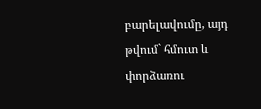բարելավումը, այդ թվում` հմուտ և փորձառու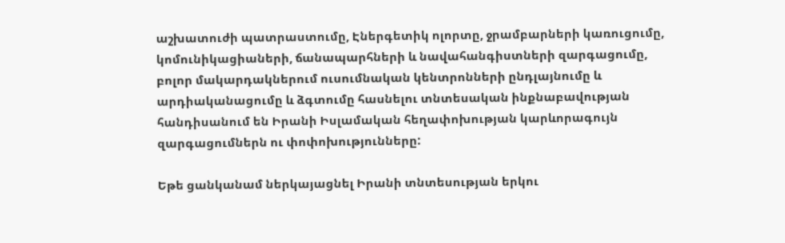աշխատուժի պատրաստումը, Էներգետիկ ոլորտը, ջրամբարների կառուցումը, կոմունիկացիաների, ճանապարհների և նավահանգիստների զարգացումը, բոլոր մակարդակներում ուսումնական կենտրոնների ընդլայնումը և արդիականացումը և ձգտումը հասնելու տնտեսական ինքնաբավության հանդիսանում են Իրանի Իսլամական հեղափոխության կարևորագույն զարգացումներն ու փոփոխությունները:

Եթե ցանկանամ ներկայացնել Իրանի տնտեսության երկու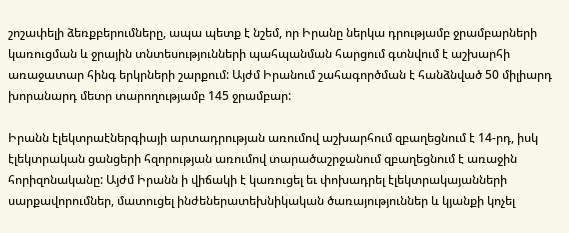շոշափելի ձեռքբերումները, ապա պետք է նշեմ, որ Իրանը ներկա դրությամբ ջրամբարների կառուցման և ջրային տնտեսությունների պահպանման հարցում գտնվում է աշխարհի առաջատար հինգ երկրների շարքում: Այժմ Իրանում շահագործման է հանձնված 50 միլիարդ խորանարդ մետր տարողությամբ 145 ջրամբար:

Իրանն էլեկտրաէներգիայի արտադրության առումով աշխարհում զբաղեցնում է 14-րդ, իսկ էլեկտրական ցանցերի հզորության առումով տարածաշրջանում զբաղեցնում է առաջին հորիզոնականը: Այժմ Իրանն ի վիճակի է կառուցել եւ փոխադրել էլեկտրակայանների սարքավորումներ, մատուցել ինժեներատեխնիկական ծառայություններ և կյանքի կոչել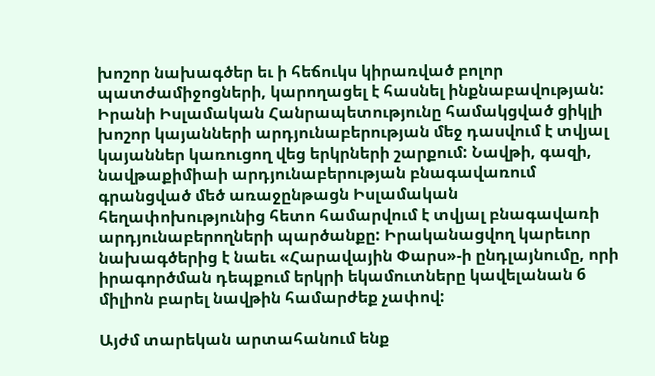խոշոր նախագծեր եւ ի հեճուկս կիրառված բոլոր պատժամիջոցների, կարողացել է հասնել ինքնաբավության: Իրանի Իսլամական Հանրապետությունը համակցված ցիկլի խոշոր կայանների արդյունաբերության մեջ դասվում է տվյալ կայաններ կառուցող վեց երկրների շարքում: Նավթի, գազի, նավթաքիմիաի արդյունաբերության բնագավառում գրանցված մեծ առաջընթացն Իսլամական հեղափոխությունից հետո համարվում է տվյալ բնագավառի արդյունաբերողների պարծանքը: Իրականացվող կարեւոր նախագծերից է նաեւ «Հարավային Փարս»-ի ընդլայնումը, որի իրագործման դեպքում երկրի եկամուտները կավելանան 6 միլիոն բարել նավթին համարժեք չափով:

Այժմ տարեկան արտահանում ենք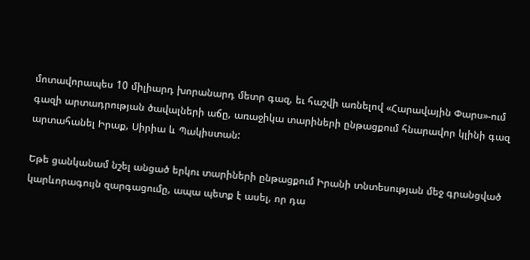մոտավորապես 10 միլիարդ խորանարդ մետր գազ, եւ հաշվի առնելով «Հարավային Փարս»-ում գազի արտադրության ծավալների աճը, առաջիկա տարիների ընթացքում հնարավոր կլինի գազ արտահանել Իրաք, Սիրիա և Պակիստան:

Եթե ցանկանամ նշել անցած երկու տարիների ընթացքում Իրանի տնտեսության մեջ գրանցված կարևորագույն զարգացումը, ապա պետք է ասել, որ դա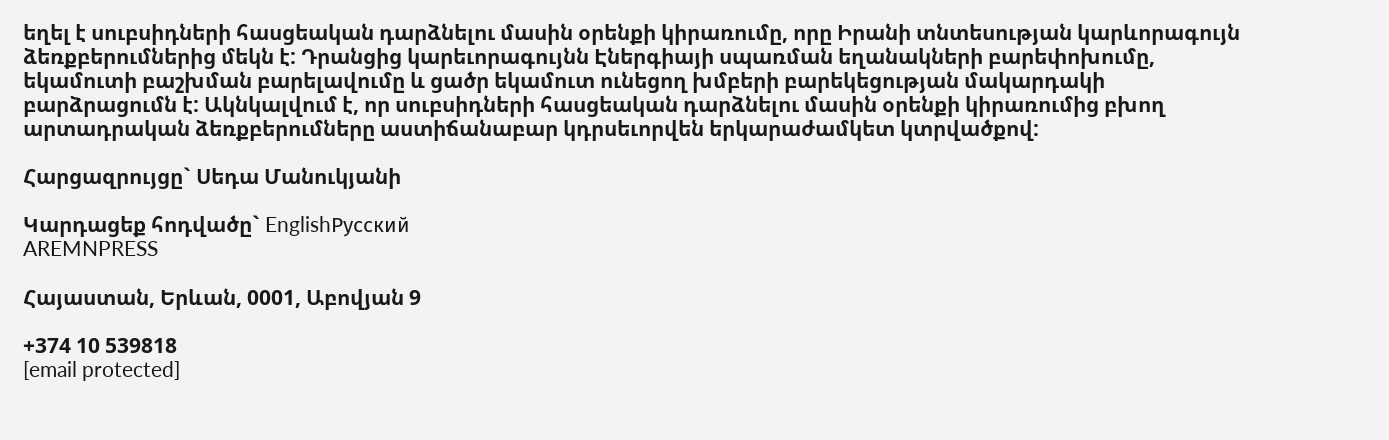եղել է սուբսիդների հասցեական դարձնելու մասին օրենքի կիրառումը, որը Իրանի տնտեսության կարևորագույն ձեռքբերումներից մեկն է: Դրանցից կարեւորագույնն Էներգիայի սպառման եղանակների բարեփոխումը, եկամուտի բաշխման բարելավումը և ցածր եկամուտ ունեցող խմբերի բարեկեցության մակարդակի բարձրացումն է: Ակնկալվում է, որ սուբսիդների հասցեական դարձնելու մասին օրենքի կիրառումից բխող արտադրական ձեռքբերումները աստիճանաբար կդրսեւորվեն երկարաժամկետ կտրվածքով:

Հարցազրույցը` Սեդա Մանուկյանի

Կարդացեք հոդվածը` EnglishРусский
AREMNPRESS

Հայաստան, Երևան, 0001, Աբովյան 9

+374 10 539818
[email protected]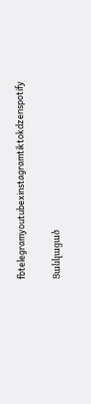fbtelegramyoutubexinstagramtiktokdzenspotify

Ցանկացած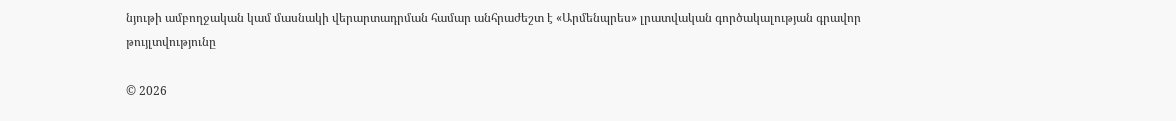նյութի ամբողջական կամ մասնակի վերարտադրման համար անհրաժեշտ է «Արմենպրես» լրատվական գործակալության գրավոր թույլտվությունը

© 2026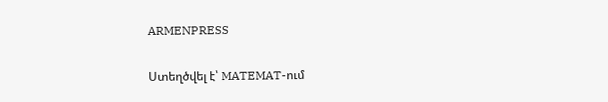ARMENPRESS

Ստեղծվել է՝ MATEMAT-ում